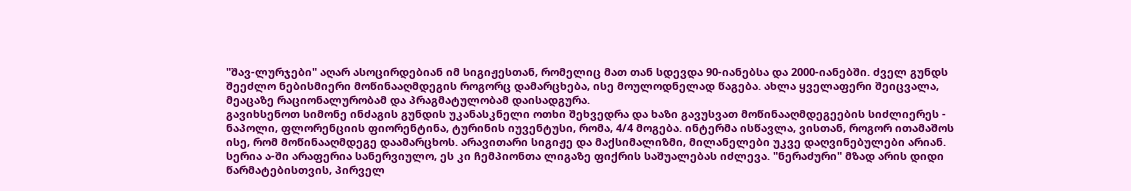"შავ-ლურჯები" აღარ ასოცირდებიან იმ სიგიჟესთან, რომელიც მათ თან სდევდა 90-იანებსა და 2000-იანებში. ძველ გუნდს შეეძლო ნებისმიერი მოწინააღმდეგის როგორც დამარცხება, ისე მოულოდნელად წაგება. ახლა ყველაფერი შეიცვალა, მეაცაზე რაციონალურობამ და პრაგმატულობამ დაისადგურა.
გავიხსენოთ სიმონე ინძაგის გუნდის უკანასკნელი ოთხი შეხვედრა და ხაზი გავუსვათ მოწინააღმდეგეების სიძლიერეს - ნაპოლი, ფლორენციის ფიორენტინა, ტურინის იუვენტუსი, რომა, 4/4 მოგება. ინტერმა ისწავლა, ვისთან, როგორ ითამაშოს ისე, რომ მოწინააღმდეგე დაამარცხოს. არავითარი სიგიჟე და მაქსიმალიზმი, მილანელები უკვე დაღვინებულები არიან.
სერია ა-ში არაფერია სანერვიულო, ეს კი ჩემპიონთა ლიგაზე ფიქრის საშუალებას იძლევა. "ნერაძური" მზად არის დიდი წარმატებისთვის, პირველ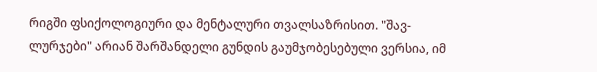რიგში ფსიქოლოგიური და მენტალური თვალსაზრისით. "შავ-ლურჯები" არიან შარშანდელი გუნდის გაუმჯობესებული ვერსია, იმ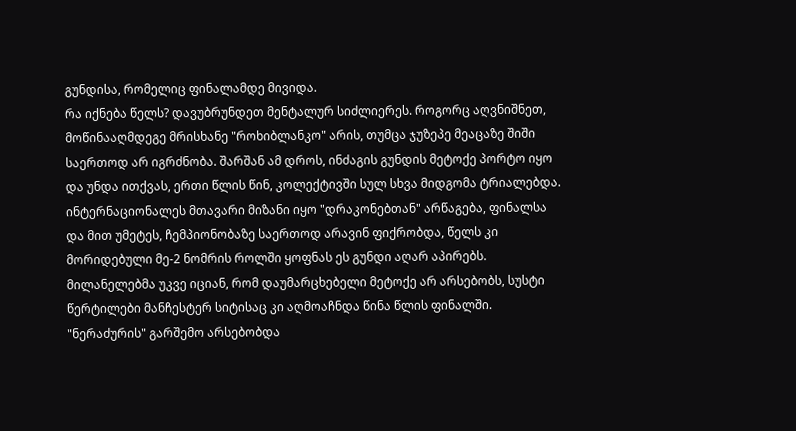გუნდისა, რომელიც ფინალამდე მივიდა.
რა იქნება წელს? დავუბრუნდეთ მენტალურ სიძლიერეს. როგორც აღვნიშნეთ, მოწინააღმდეგე მრისხანე "როხიბლანკო" არის, თუმცა ჯუზეპე მეაცაზე შიში საერთოდ არ იგრძნობა. შარშან ამ დროს, ინძაგის გუნდის მეტოქე პორტო იყო და უნდა ითქვას, ერთი წლის წინ, კოლექტივში სულ სხვა მიდგომა ტრიალებდა.
ინტერნაციონალეს მთავარი მიზანი იყო "დრაკონებთან" არწაგება, ფინალსა და მით უმეტეს, ჩემპიონობაზე საერთოდ არავინ ფიქრობდა, წელს კი მორიდებული მე-2 ნომრის როლში ყოფნას ეს გუნდი აღარ აპირებს. მილანელებმა უკვე იციან, რომ დაუმარცხებელი მეტოქე არ არსებობს, სუსტი წერტილები მანჩესტერ სიტისაც კი აღმოაჩნდა წინა წლის ფინალში.
"ნერაძურის" გარშემო არსებობდა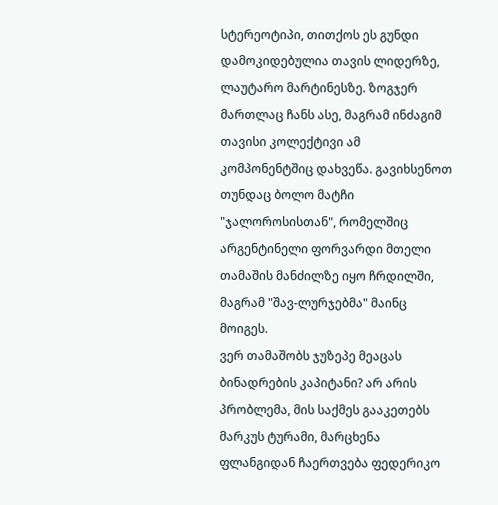სტერეოტიპი, თითქოს ეს გუნდი დამოკიდებულია თავის ლიდერზე, ლაუტარო მარტინესზე. ზოგჯერ მართლაც ჩანს ასე, მაგრამ ინძაგიმ თავისი კოლექტივი ამ კომპონენტშიც დახვეწა. გავიხსენოთ თუნდაც ბოლო მატჩი "ჯალოროსისთან", რომელშიც არგენტინელი ფორვარდი მთელი თამაშის მანძილზე იყო ჩრდილში, მაგრამ "შავ-ლურჯებმა" მაინც მოიგეს.
ვერ თამაშობს ჯუზეპე მეაცას ბინადრების კაპიტანი? არ არის პრობლემა, მის საქმეს გააკეთებს მარკუს ტურამი, მარცხენა ფლანგიდან ჩაერთვება ფედერიკო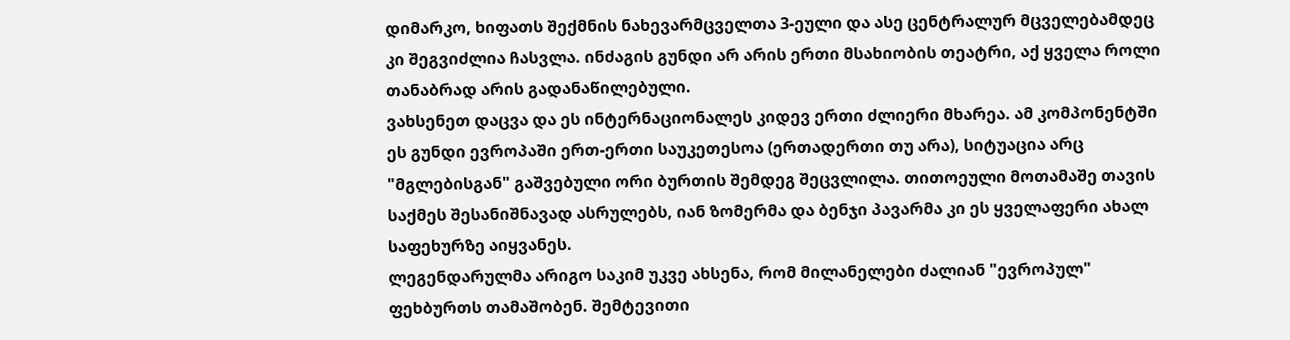დიმარკო, ხიფათს შექმნის ნახევარმცველთა 3-ეული და ასე ცენტრალურ მცველებამდეც კი შეგვიძლია ჩასვლა. ინძაგის გუნდი არ არის ერთი მსახიობის თეატრი, აქ ყველა როლი თანაბრად არის გადანაწილებული.
ვახსენეთ დაცვა და ეს ინტერნაციონალეს კიდევ ერთი ძლიერი მხარეა. ამ კომპონენტში ეს გუნდი ევროპაში ერთ-ერთი საუკეთესოა (ერთადერთი თუ არა), სიტუაცია არც "მგლებისგან" გაშვებული ორი ბურთის შემდეგ შეცვლილა. თითოეული მოთამაშე თავის საქმეს შესანიშნავად ასრულებს, იან ზომერმა და ბენჯი პავარმა კი ეს ყველაფერი ახალ საფეხურზე აიყვანეს.
ლეგენდარულმა არიგო საკიმ უკვე ახსენა, რომ მილანელები ძალიან "ევროპულ" ფეხბურთს თამაშობენ. შემტევითი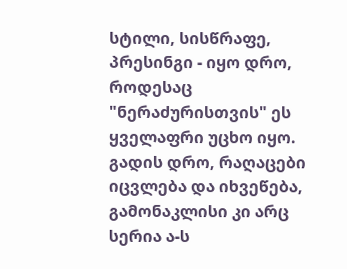სტილი, სისწრაფე, პრესინგი - იყო დრო, როდესაც "ნერაძურისთვის" ეს ყველაფრი უცხო იყო. გადის დრო, რაღაცები იცვლება და იხვეწება, გამონაკლისი კი არც სერია ა-ს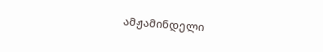ამჟამინდელი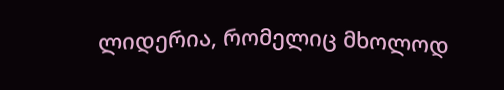ლიდერია, რომელიც მხოლოდ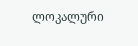ლოკალური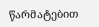წარმატებით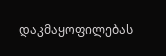დაკმაყოფილებას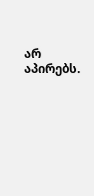არ აპირებს.